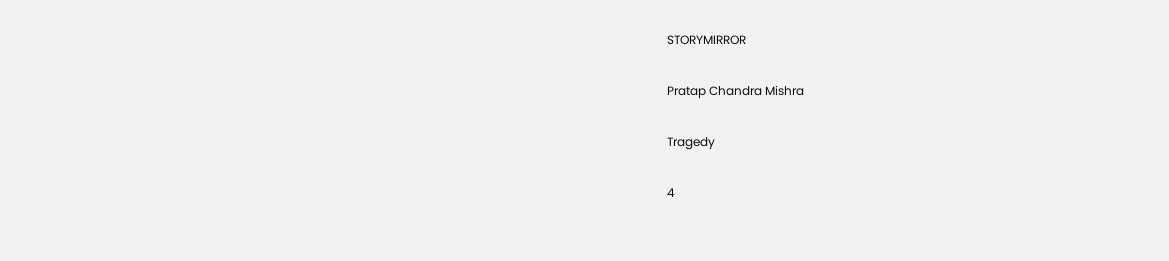STORYMIRROR

Pratap Chandra Mishra

Tragedy

4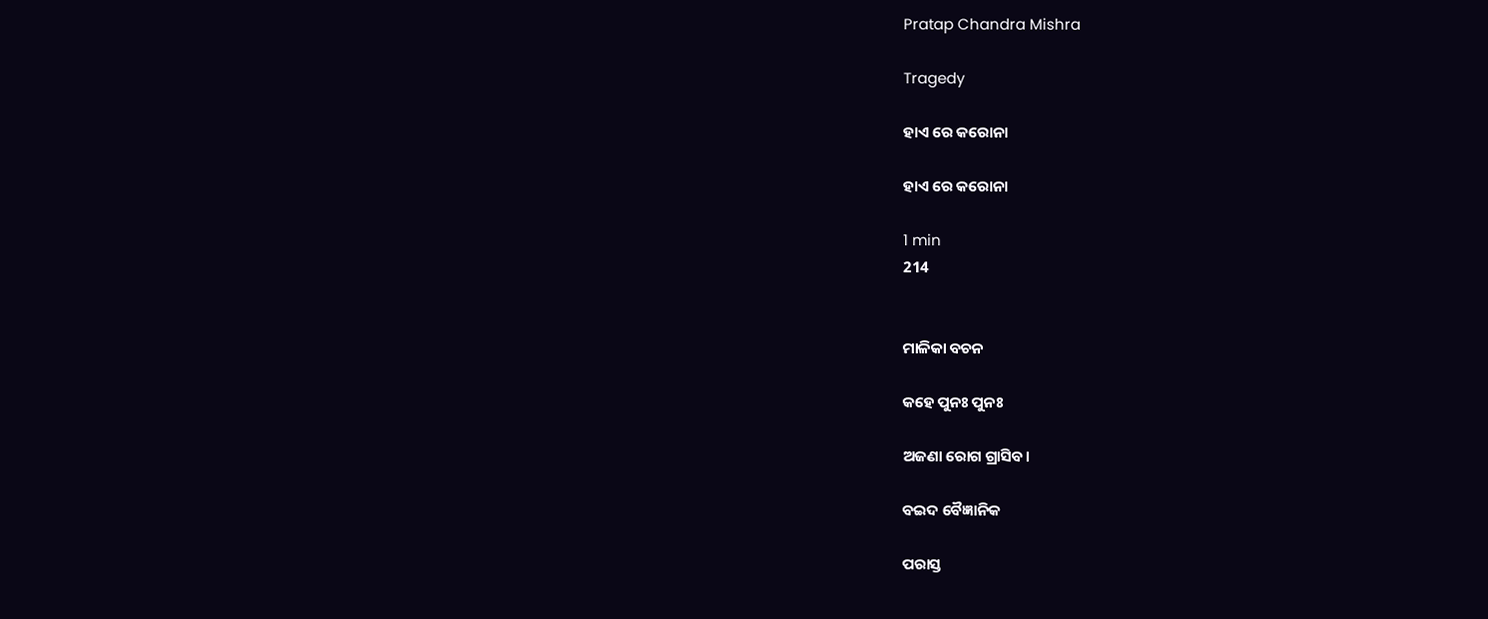Pratap Chandra Mishra

Tragedy

ହାଏ ରେ କରୋନା

ହାଏ ରେ କରୋନା

1 min
214


ମାଳିକା ବଚନ

କହେ ପୁନଃ ପୁନଃ

ଅଜଣା ରୋଗ ଗ୍ରାସିବ।

ବଇଦ ବୈଜ୍ଞାନିକ

ପରାସ୍ତ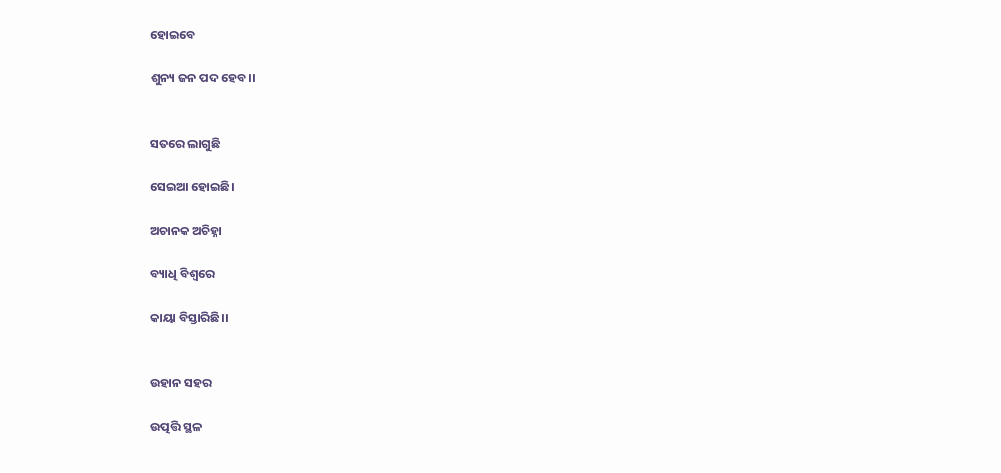ହୋଇବେ

ଶୁନ୍ୟ ଜନ ପଦ ହେବ।।


ସତରେ ଲାଗୁଛି

ସେଇଆ ହୋଇଛି।

ଅଚାନକ ଅଚିହ୍ନା

ବ୍ୟାଧି ବିଶ୍ଵରେ

କାୟା ବିସ୍ତାରିଛି।।


ଉହାନ ସହର

ଉତ୍ପତ୍ତି ସ୍ଥଳ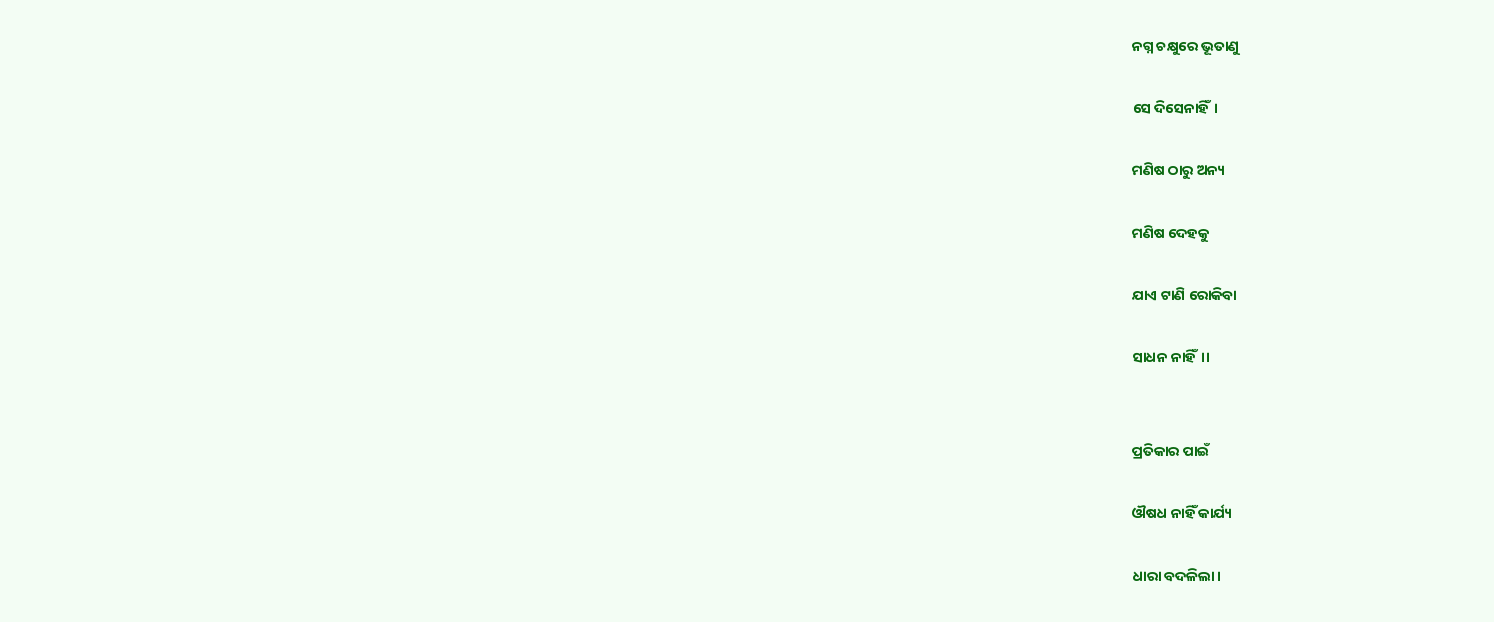ନଗ୍ନ ଚକ୍ଷୁରେ ଭୂତାଣୁ

ସେ ଦିସେନାହିଁ।

ମଣିଷ ଠାରୁ ଅନ୍ୟ

ମଣିଷ ଦେହକୁ

ଯାଏ ଟାଣି ରୋକିବା

ସାଧନ ନାହିଁ।।


ପ୍ରତିକାର ପାଇଁ

ଔଷଧ ନାହିଁ କାର୍ଯ୍ୟ

ଧାରା ବଦଳିଲା।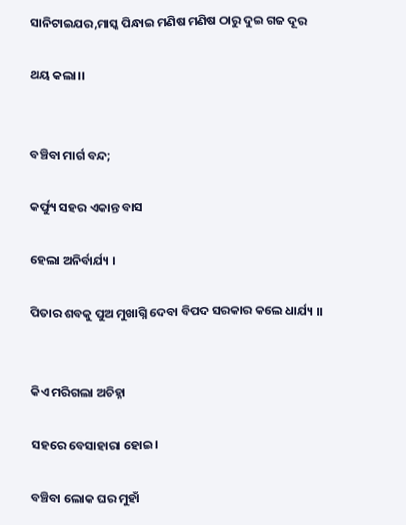ସାନିଟାଇଯର,ମାସ୍କ ପିନ୍ଧାଇ ମଣିଷ ମଣିଷ ଠାରୁ ଦୁଇ ଗଜ ଦୂର

ଥୟ କଲା।।


ବଞ୍ଚିବା ମାର୍ଗ ବନ୍ଦ;

କର୍ଫ୍ୟୁ ସହର ଏକାନ୍ତ ବାସ

ହେଲା ଅନିର୍ବାର୍ଯ୍ୟ ।

ପିତାର ଶବକୁ ପୁଅ ମୁଖାଗ୍ନି ଦେବା ବିପଦ ସରକାର କଲେ ଧାର୍ଯ୍ୟ ।।


କିଏ ମରିଗଲା ଅଚିହ୍ନା

ସହରେ ବେସାହାରା ହୋଇ।

ବଞ୍ଚିବା ଲୋକ ଘର ମୁହାଁ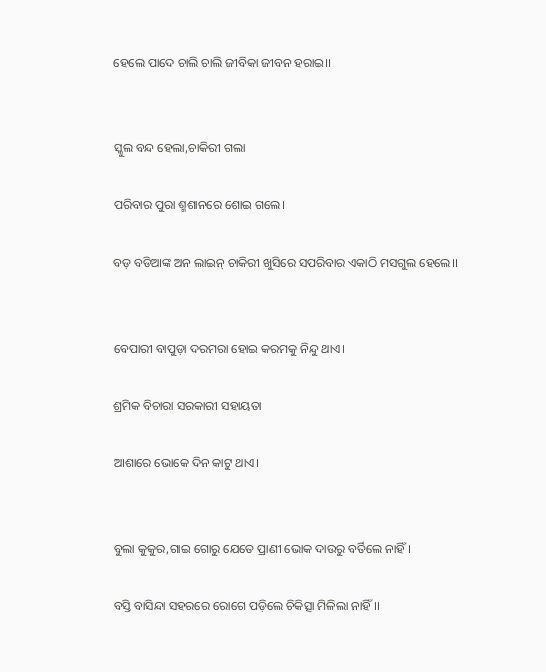ହେଲେ ପାଦେ ଚାଲି ଚାଲି ଜୀବିକା ଜୀବନ ହରାଇ।।


ସ୍କୁଲ ବନ୍ଦ ହେଲା,ଚାକିରୀ ଗଲା

ପରିବାର ପୁରା ଶ୍ମଶାନରେ ଶୋଇ ଗଲେ।

ବଡ଼ ବଡିଆଙ୍କ ଅନ ଲାଇନ୍ ଚାକିରୀ ଖୁସିରେ ସପରିବାର ଏକାଠି ମସଗୁଲ ହେଲେ।।


ବେପାରୀ ବାପୁଡ଼ା ଦରମରା ହୋଇ କରମକୁ ନିନ୍ଦୁ ଥାଏ।

ଶ୍ରମିକ ବିଚାରା ସରକାରୀ ସହାୟତା

ଆଶାରେ ଭୋକେ ଦିନ କାଟୁ ଥାଏ।


ବୁଲା କୁକୁର,ଗାଇ ଗୋରୁ ଯେତେ ପ୍ରାଣୀ ଭୋକ ଦାଉରୁ ବର୍ତିଲେ ନାହିଁ।

ବସ୍ତି ବାସିନ୍ଦା ସହରରେ ରୋଗେ ପଡ଼ିଲେ ଚିକିତ୍ସା ମିଳିଲା ନାହିଁ।।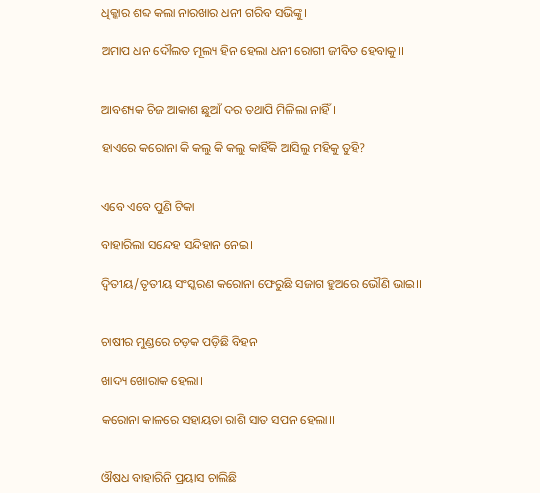ଧିକ୍କାର ଶବ୍ଦ କଲା ନାରଖାର ଧନୀ ଗରିବ ସଭିଙ୍କୁ।

ଅମାପ ଧନ ଦୌଲତ ମୂଲ୍ୟ ହିନ ହେଲା ଧନୀ ରୋଗୀ ଜୀବିତ ହେବାକୁ।।


ଆବଶ୍ୟକ ଚିଜ ଆକାଶ ଛୁଆଁ ଦର ତଥାପି ମିଳିଲା ନାହିଁ।

ହାଏରେ କରୋନା କି କଲୁ କି କଲୁ କାହିଁକି ଆସିଲୁ ମହିକୁ ତୁହି?


ଏବେ ଏବେ ପୁଣି ଟିକା

ବାହାରିଲା ସନ୍ଦେହ ସନ୍ଦିହାନ ନେଇ।

ଦ୍ଵିତୀୟ/ତୃତୀୟ ସଂସ୍କରଣ କରୋନା ଫେରୁଛି ସଜାଗ ହୁଅରେ ଭୌଣି ଭାଇ।।


ଚାଷୀର ମୁଣ୍ଡରେ ଚଡ଼କ ପଡ଼ିଛି ବିହନ

ଖାଦ୍ୟ ଖୋରାକ ହେଲା।

କରୋନା କାଳରେ ସହାୟତା ରାଶି ସାତ ସପନ ହେଲା।।


ଔଷଧ ବାହାରିନି ପ୍ରୟାସ ଚାଲିଛି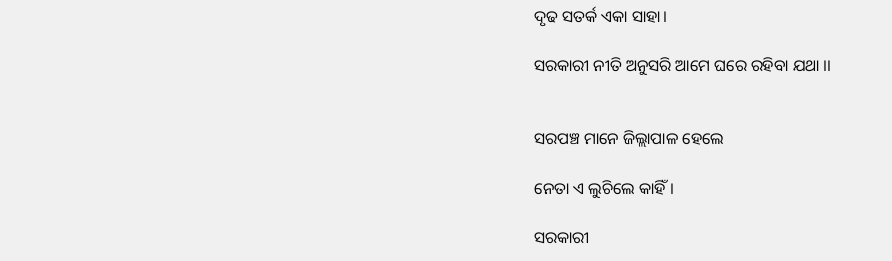ଦୃଢ ସତର୍କ ଏକା ସାହା।

ସରକାରୀ ନୀତି ଅନୁସରି ଆମେ ଘରେ ରହିବା ଯଥା ।।


ସରପଞ୍ଚ ମାନେ ଜିଲ୍ଲାପାଳ ହେଲେ

ନେତା ଏ ଲୁଚିଲେ କାହିଁ।

ସରକାରୀ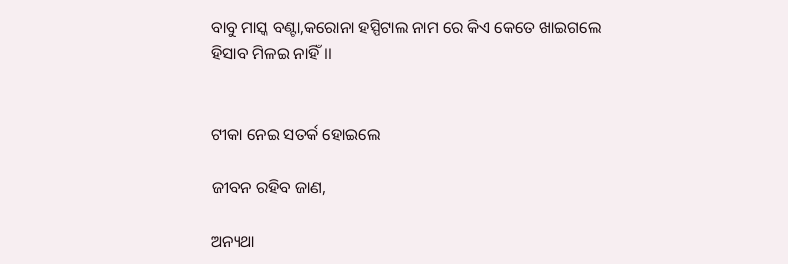ବାବୁ ମାସ୍କ ବଣ୍ଟା,କରୋନା ହସ୍ପିଟାଲ ନାମ ରେ କିଏ କେତେ ଖାଇଗଲେ ହିସାବ ମିଳଇ ନାହିଁ।।


ଟୀକା ନେଇ ସତର୍କ ହୋଇଲେ

ଜୀବନ ରହିବ ଜାଣ,

ଅନ୍ୟଥା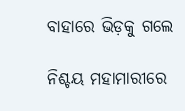ବାହାରେ ଭିଡ଼କୁ ଗଲେ

ନିଶ୍ଚୟ ମହାମାରୀରେ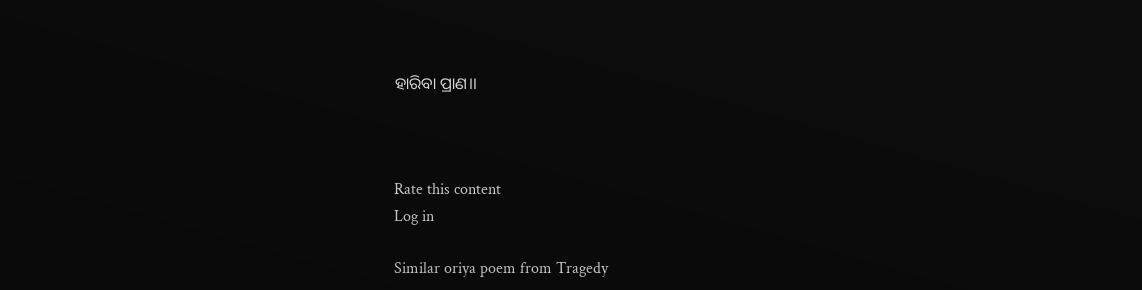ହାରିବା ପ୍ରାଣ।।



Rate this content
Log in

Similar oriya poem from Tragedy